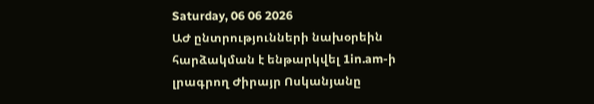Saturday, 06 06 2026
ԱԺ ընտրությունների նախօրեին հարձակման է ենթարկվել 1in.am-ի լրագրող Ժիրայր Ոսկանյանը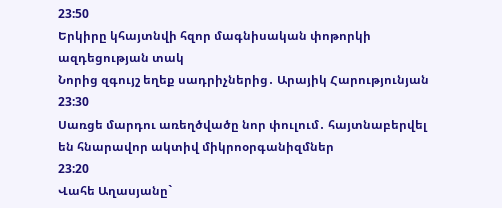23:50
Երկիրը կհայտնվի հզոր մագնիսական փոթորկի ազդեցության տակ
Նորից զգույշ եղեք սադրիչներից․ Արայիկ Հարությունյան
23:30
Սառցե մարդու առեղծվածը նոր փուլում․ հայտնաբերվել են հնարավոր ակտիվ միկրոօրգանիզմներ
23:20
Վահե Աղասյանը`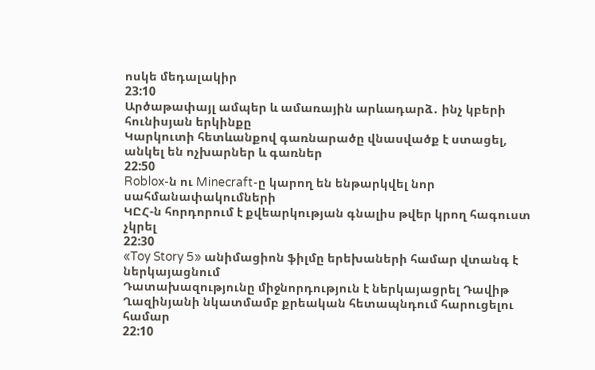ոսկե մեդալակիր
23:10
Արծաթափայլ ամպեր և ամառային արևադարձ․ ինչ կբերի հունիսյան երկինքը
Կարկուտի հետևանքով գառնարածը վնասվածք է ստացել, անկել են ոչխարներ և գառներ
22:50
Roblox-ն ու Minecraft-ը կարող են ենթարկվել նոր սահմանափակումների
ԿԸՀ-ն հորդորում է քվեարկության գնալիս թվեր կրող հագուստ չկրել
22:30
«Toy Story 5» անիմացիոն ֆիլմը երեխաների համար վտանգ է ներկայացնում
Դատախազությունը միջնորդություն է ներկայացրել Դավիթ Ղազինյանի նկատմամբ քրեական հետապնդում հարուցելու համար
22:10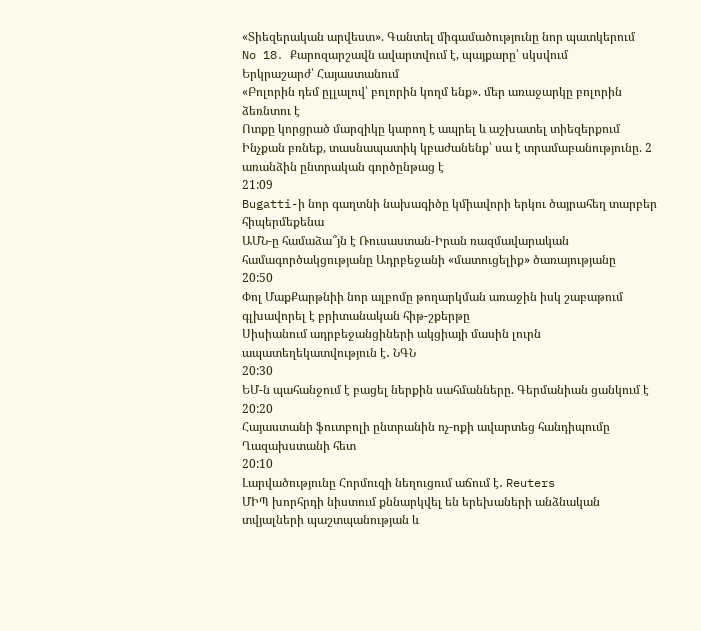«Տիեզերական արվեստ». Գանտել միգամածությունը նոր պատկերում
No 18․ Քարոզարշավն ավարտվում է, պայքարը՝ սկսվում
Երկրաշարժ՝ Հայաստանում
«Բոլորին դեմ ըլլալով՝ բոլորին կողմ ենք». մեր առաջարկը բոլորին ձեռնտու է
Ոտքը կորցրած մարզիկը կարող է ապրել և աշխատել տիեզերքում
Ինչքան բռնեք, տասնապատիկ կբաժանենք՝ սա է տրամաբանությունը. 2 առանձին ընտրական գործընթաց է
21:09
Bugatti-ի նոր գաղտնի նախագիծը կմիավորի երկու ծայրահեղ տարբեր հիպերմեքենա
ԱՄՆ-ը համաձա՞յն է Ռուսաստան-Իրան ռազմավարական համագործակցությանը Ադրբեջանի «մատուցելիք» ծառայությանը
20:50
Փոլ ՄաքՔարթնիի նոր ալբոմը թողարկման առաջին իսկ շաբաթում գլխավորել է բրիտանական հիթ-շքերթը
Սիսիանում ադրբեջանցիների ակցիայի մասին լուրն ապատեղեկատվություն է․ ՆԳՆ
20:30
ԵՄ-ն պահանջում է բացել ներքին սահմանները. Գերմանիան ցանկում է
20:20
Հայաստանի ֆուտբոլի ընտրանին ոչ-ոքի ավարտեց հանդիպումը Ղազախստանի հետ
20:10
Լարվածությունը Հորմուզի նեղուցում աճում է․ Reuters
ՄԻՊ խորհրդի նիստում քննարկվել են երեխաների անձնական տվյալների պաշտպանության և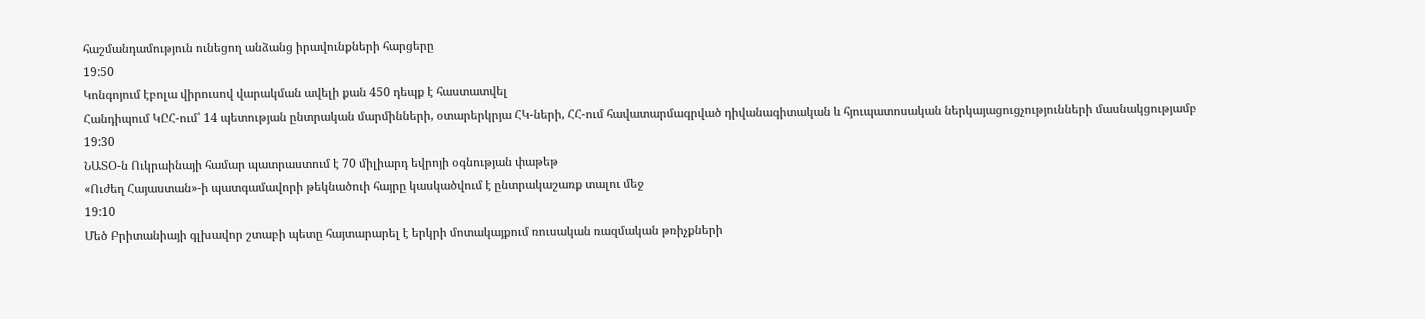հաշմանդամություն ունեցող անձանց իրավունքների հարցերը
19:50
Կոնգոյում էբոլա վիրուսով վարակման ավելի քան 450 դեպք է հաստատվել
Հանդիպում ԿԸՀ-ում՝ 14 պետության ընտրական մարմինների, օտարերկրյա ՀԿ-ների, ՀՀ-ում հավատարմագրված դիվանագիտական և հյուպատոսական ներկայացուցչությունների մասնակցությամբ
19:30
ՆԱՏՕ-ն Ուկրաինայի համար պատրաստում է 70 միլիարդ եվրոյի օգնության փաթեթ
«Ուժեղ Հայաստան»-ի պատգամավորի թեկնածուի հայրը կասկածվում է ընտրակաշառք տալու մեջ
19:10
Մեծ Բրիտանիայի գլխավոր շտաբի պետը հայտարարել է երկրի մոտակայքում ռուսական ռազմական թռիչքների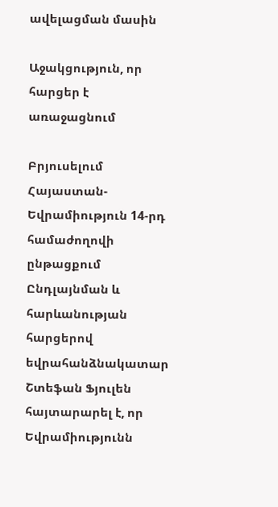ավելացման մասին

Աջակցություն, որ հարցեր է առաջացնում

Բրյուսելում Հայաստան-Եվրամիություն 14-րդ համաժողովի ընթացքում Ընդլայնման և հարևանության հարցերով եվրահանձնակատար Շտեֆան Ֆյուլեն հայտարարել է, որ Եվրամիությունն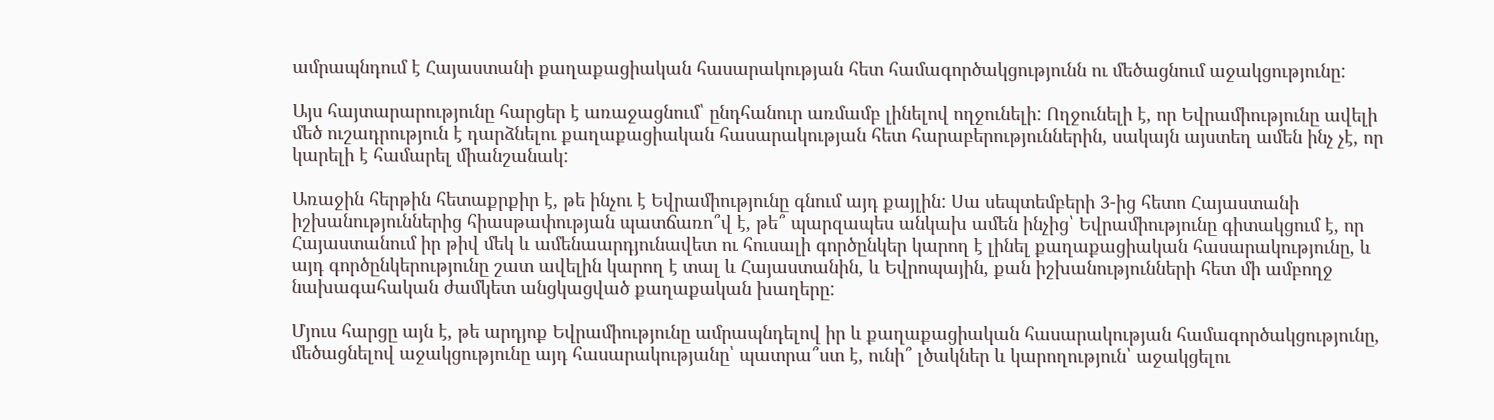ամրապնդում է Հայաստանի քաղաքացիական հասարակության հետ համագործակցությունն ու մեծացնում աջակցությունը:

Այս հայտարարությունը հարցեր է առաջացնում՝ ընդհանուր առմամբ լինելով ողջունելի: Ողջունելի է, որ Եվրամիությունը ավելի մեծ ուշադրություն է դարձնելու քաղաքացիական հասարակության հետ հարաբերություններին, սակայն այստեղ ամեն ինչ չէ, որ կարելի է համարել միանշանակ:

Առաջին հերթին հետաքրքիր է, թե ինչու է Եվրամիությունը գնում այդ քայլին: Սա սեպտեմբերի 3-ից հետո Հայաստանի իշխանություններից հիասթափության պատճառո՞վ է, թե՞ պարզապես անկախ ամեն ինչից՝ Եվրամիությունը գիտակցում է, որ Հայաստանում իր թիվ մեկ և ամենաարդյունավետ ու հուսալի գործընկեր կարող է լինել քաղաքացիական հասարակությունը, և այդ գործընկերությունը շատ ավելին կարող է տալ և Հայաստանին, և Եվրոպային, քան իշխանությունների հետ մի ամբողջ նախագահական ժամկետ անցկացված քաղաքական խաղերը:

Մյուս հարցը այն է, թե արդյոք Եվրամիությունը ամրապնդելով իր և քաղաքացիական հասարակության համագործակցությունը, մեծացնելով աջակցությունը այդ հասարակությանը՝ պատրա՞ստ է, ունի՞ լծակներ և կարողություն՝ աջակցելու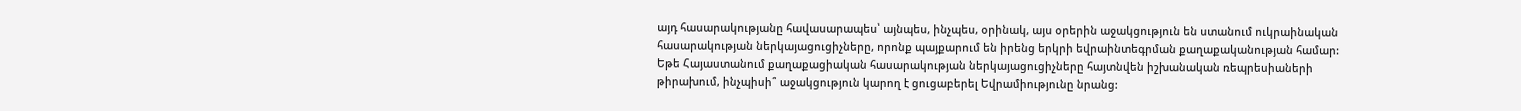այդ հասարակությանը հավասարապես՝ այնպես, ինչպես, օրինակ, այս օրերին աջակցություն են ստանում ուկրաինական հասարակության ներկայացուցիչները, որոնք պայքարում են իրենց երկրի եվրաինտեգրման քաղաքականության համար: Եթե Հայաստանում քաղաքացիական հասարակության ներկայացուցիչները հայտնվեն իշխանական ռեպրեսիաների թիրախում, ինչպիսի՞ աջակցություն կարող է ցուցաբերել Եվրամիությունը նրանց: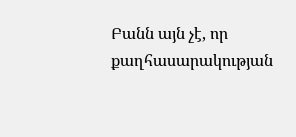Բանն այն չէ, որ քաղհասարակության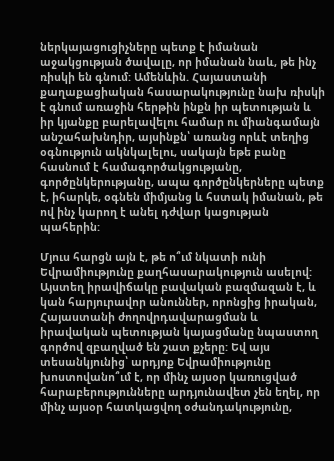ներկայացուցիչները պետք է իմանան աջակցության ծավալը, որ իմանան նաև, թե ինչ ռիսկի են գնում: Ամենևին. Հայաստանի քաղաքացիական հասարակությունը նախ ռիսկի է գնում առաջին հերթին ինքն իր պետության և իր կյանքը բարելավելու համար ու միանգամայն անշահախնդիր, այսինքն՝ առանց որևէ տեղից օգնություն ակնկալելու, սակայն եթե բանը հասնում է համագործակցությանը, գործընկերությանը, ապա գործընկերները պետք է, իհարկե, օգնեն միմյանց և հստակ իմանան, թե ով ինչ կարող է անել դժվար կացության պահերին:

Մյուս հարցն այն է, թե ո՞ւմ նկատի ունի Եվրամիությունը քաղհասարակություն ասելով: Այստեղ իրավիճակը բավական բազմազան է, և կան հարյուրավոր անուններ, որոնցից իրական, Հայաստանի ժողովրդավարացման և իրավական պետության կայացմանը նպաստող գործով զբաղված են շատ քչերը: Եվ այս տեսանկյունից՝ արդյոք Եվրամիությունը խոստովանո՞ւմ է, որ մինչ այսօր կառուցված հարաբերությունները արդյունավետ չեն եղել, որ մինչ այսօր հատկացվող օժանդակությունը,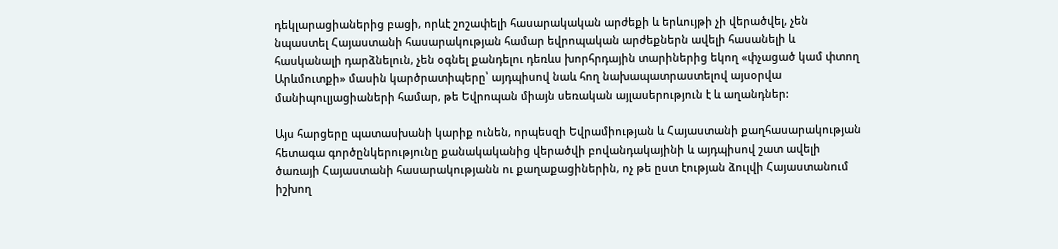դեկլարացիաներից բացի, որևէ շոշափելի հասարակական արժեքի և երևույթի չի վերածվել, չեն նպաստել Հայաստանի հասարակության համար եվրոպական արժեքներն ավելի հասանելի և հասկանալի դարձնելուն, չեն օգնել քանդելու դեռևս խորհրդային տարիներից եկող «փչացած կամ փտող Արևմուտքի» մասին կարծրատիպերը՝ այդպիսով նաև հող նախապատրաստելով այսօրվա մանիպուլյացիաների համար, թե Եվրոպան միայն սեռական այլասերություն է և աղանդներ:

Այս հարցերը պատասխանի կարիք ունեն, որպեսզի Եվրամիության և Հայաստանի քաղհասարակության հետագա գործընկերությունը քանակականից վերածվի բովանդակայինի և այդպիսով շատ ավելի ծառայի Հայաստանի հասարակությանն ու քաղաքացիներին, ոչ թե ըստ էության ձուլվի Հայաստանում իշխող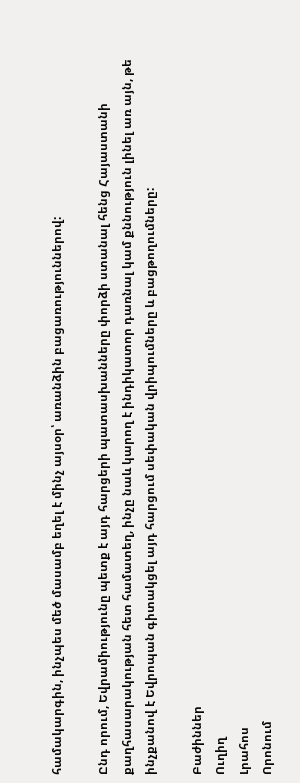համակարգին, ինչպես մեծ մասամբ եղել է մինչ այսօր՝ առանձին բացառություններով:

Ընդ որում, Եվրամիությունը պետք է այդ հարցերի պատասխանները փորձի ստանալ հենց Հայաստանի քաղհասարակության հետ համատեղ, ինչը նաև կարող է ինդիկատոր դառնալ կամ քննություն լինել առ այն, թե ինչքանով է Եվրոպան գիտակցել այդ հարցում սեփական վրիպումները և բացթողումները:

Բաժիններ
Ուղիղ
Լրահոս
Որոնում